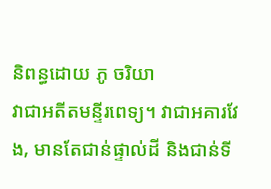និពន្ធដោយ ភូ ចរិយា
វាជាអតីតមន្ទីរពេទ្យ។ វាជាអគារវែង, មានតែជាន់ផ្ទាល់ដី និងជាន់ទី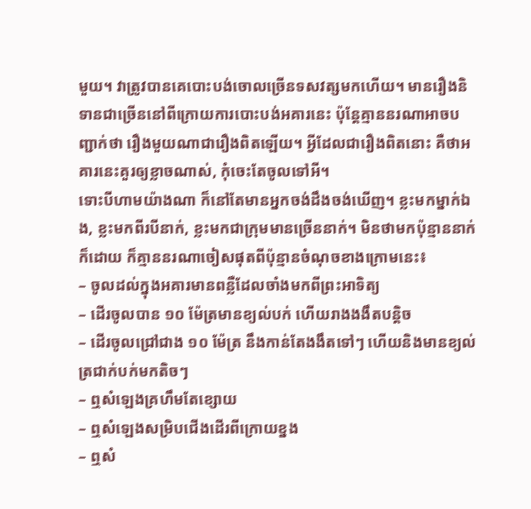មួយ។ វាត្រូវបានគេបោះបង់ចោលច្រើនទសវត្សមកហើយ។ មានរឿងនិទានជាច្រើននៅពីក្រោយការបោះបង់អគារនេះ ប៉ុន្តែគ្មាននរណាអាចបញ្ជាក់ថា រឿងមួយណាជារឿងពិតឡើយ។ អ្វីដែលជារឿងពិតនោះ គឺថាអគារនេះគួរឲ្យខ្លាចណាស់, កុំចេះតែចូលទៅអី។
ទោះបីហាមយ៉ាងណា ក៏នៅតែមានអ្នកចង់ដឹងចង់ឃើញ។ ខ្លះមកម្នាក់ឯង, ខ្លះមកពីរបីនាក់, ខ្លះមកជាក្រុមមានច្រើននាក់។ មិនថាមកប៉ុន្មាននាក់ក៏ដោយ ក៏គ្មាននរណាចៀសផុតពីប៉ុន្មានចំណុចខាងក្រោមនេះ៖
– ចូលដល់ក្នុងអគារមានពន្លឺដែលចាំងមកពីព្រះអាទិត្យ
– ដើរចូលបាន ១០ ម៉ែត្រមានខ្យល់បក់ ហើយរាងងងឹតបន្តិច
– ដើរចូលជ្រៅជាង ១០ ម៉ែត្រ នឹងកាន់តែងងឹតទៅៗ ហើយនិងមានខ្យល់ត្រជាក់បក់មកតិចៗ
– ឮសំឡេងគ្រហឹមតែខ្សោយ
– ឮសំឡេងសម្រិបជើងដើរពីក្រោយខ្នង
– ឮសំ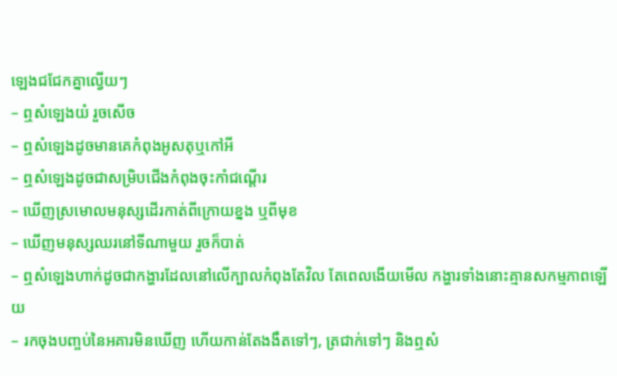ឡេងជជែកគ្នាល្វើយៗ
– ឮសំឡេងយំ រួចសើច
– ឮសំឡេងដូចមានគេកំពុងអូសតុឬកៅអី
– ឮសំឡេងដូចជាសម្រិបជើងកំពុងចុះកាំជណ្តើរ
– ឃើញស្រមោលមនុស្សដើរកាត់ពីក្រោយខ្នង ឬពីមុខ
– ឃើញមនុស្សឈរនៅទីណាមួយ រួចក៏បាត់
– ឮសំឡេងហាក់ដូចជាកង្ហារដែលនៅលើក្បាលកំពុងតែវិល តែពេលងើយមើល កង្ហារទាំងនោះគ្មានសកម្មភាពឡើយ
– រកចុងបញ្ចប់នៃអគារមិនឃើញ ហើយកាន់តែងងឹតទៅៗ, ត្រជាក់ទៅៗ និងឮសំ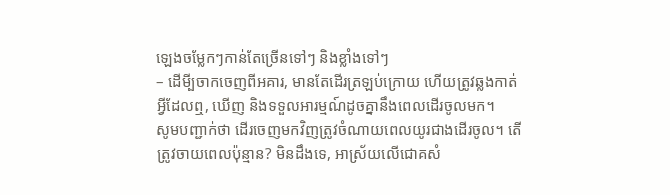ឡេងចម្លែកៗកាន់តែច្រើនទៅៗ និងខ្លាំងទៅៗ
– ដើមី្បចាកចេញពីអគារ, មានតែដើរត្រឡប់ក្រោយ ហើយត្រូវឆ្លងកាត់អ្វីដែលឮ, ឃើញ និងទទួលអារម្មណ៍ដូចគ្នានឹងពេលដើរចូលមក។
សូមបញ្ជាក់ថា ដើរចេញមកវិញត្រូវចំណាយពេលយូរជាងដើរចូល។ តើត្រូវចាយពេលប៉ុន្មាន? មិនដឹងទេ, អាស្រ័យលើជោគសំ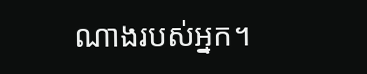ណាងរបស់អ្នក។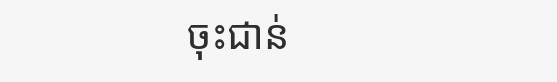ចុះជាន់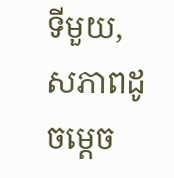ទីមួយ, សភាពដូចម្តេច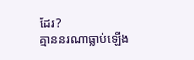ដែរ?
គ្មាននរណាធ្លាប់ឡើង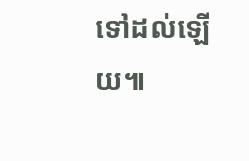ទៅដល់ឡើយ៕